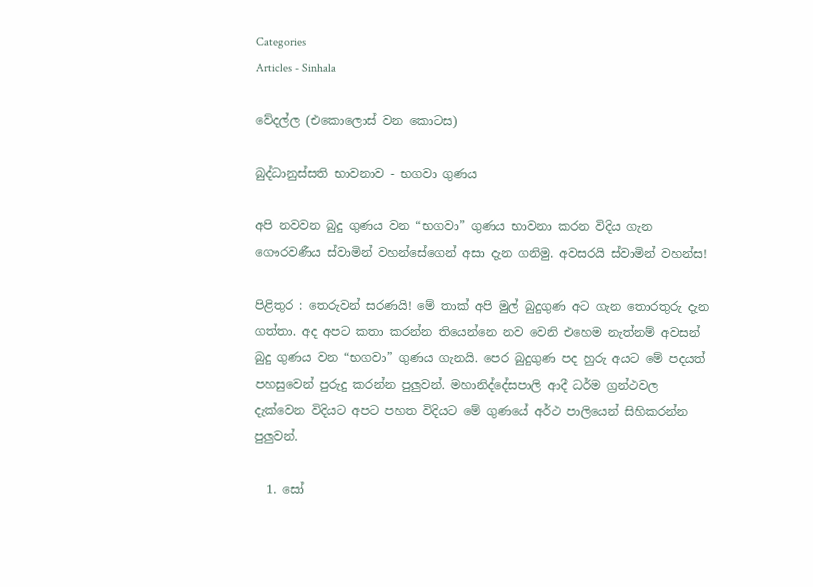Categories
Articles - Sinhala

වේදල්ල (එකොලොස් වන කොටස)

බුද්ධානුස්සති භාවනාව - භගවා ගුණය

අපි නවවන බුදු ගුණය වන “භගවා” ගුණය භාවනා කරන විදිය ගැන ගෞරවණීය ස්වාමින් වහන්සේගෙන් අසා දැන ගනිමු. අවසරයි ස්වාමින් වහන්ස!

පිළිතුර : තෙරුවන් සරණයි! මේ තාක් අපි මුල් බුදුගුණ අට ගැන තොරතුරු දැන ගත්තා. අද අපට කතා කරන්න තියෙන්නෙ නව වෙනි එහෙම නැත්නම් අවසන් බුදු ගුණය වන “භගවා” ගුණය ගැනයි. පෙර බුදුගුණ පද හුරු අයට මේ පදයත් පහසුවෙන් පුරුදු කරන්න පුලුවන්. මහානිද්දේසපාලි ආදී ධර්ම ග්‍රන්ථවල දැක්වෙන විදියට අපට පහත විදියට මේ ගුණයේ අර්ථ පාලියෙන් සිහිකරන්න පුලුවන්.

  1. සෝ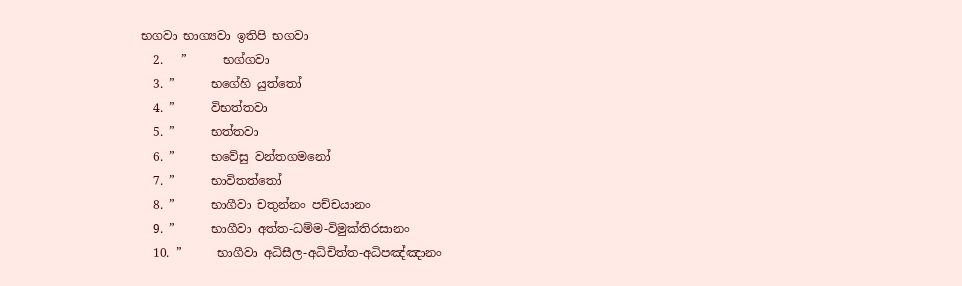භගවා භාග්‍යවා ඉතිපි භගවා
  2.   ”      භග්ගවා
  3. ”      භගේහි යුත්තෝ
  4. ”      විභත්තවා
  5. ”      භත්තවා
  6. ”      භවේසු වන්තගමනෝ
  7. ”      භාවිතත්තෝ
  8. ”      භාගීවා චතුන්නං පච්චයානං
  9. ”      භාගීවා අත්ත-ධම්ම-විමුක්තිරසානං
  10. ”      භාගීවා අධිසීල-අධිචිත්ත-අධිපඤ්ඤානං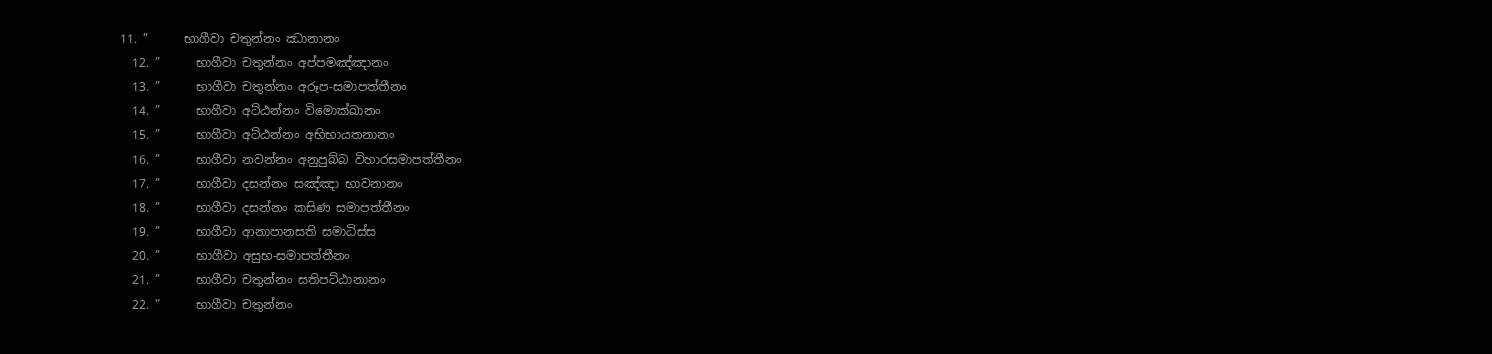11. ”      භාගීවා චතුන්නං ඣානානං
  12. ”      භාගීවා චතුන්නං අප්පමඤ්ඤානං
  13. ”      භාගීවා චතුන්නං අරූප-සමාපත්තීනං
  14. ”      භාගීවා අට්ඨන්නං විමොක්ඛානං
  15. ”      භාගීවා අට්ඨන්නං අභිභායතනානං
  16. ”      භාගීවා නවන්නං අනුපුබ්බ විහාරසමාපත්තීනං
  17. ”      භාගීවා දසන්නං සඤ්ඤා භාවනානං
  18. ”      භාගීවා දසන්නං කසිණ සමාපත්තීනං
  19. ”      භාගීවා ආනාපානසති සමාධිස්ස
  20. ”      භාගීවා අසුභ-සමාපත්තීනං
  21. ”      භාගීවා චතුන්නං සතිපට්ඨානානං
  22. ”      භාගීවා චතුන්නං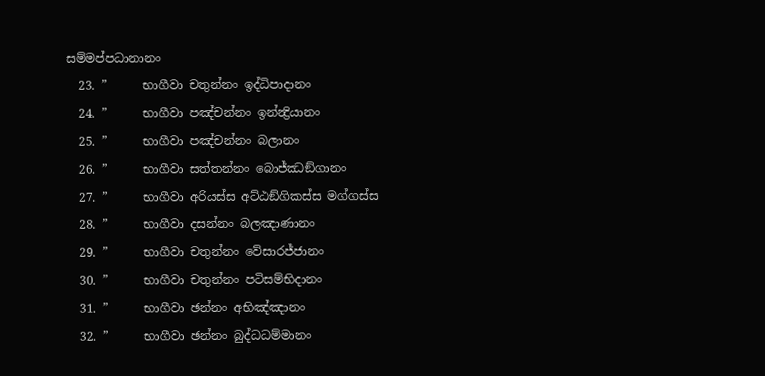සම්මප්පධානානං
  23. ”      භාගීවා චතුන්නං ඉද්ධිපාදානං
  24. ”      භාගීවා පඤ්චන්නං ඉන්න්‍ද්‍රියානං
  25. ”      භාගීවා පඤ්චන්නං බලානං
  26. ”      භාගීවා සත්තන්නං බොජ්ඣඞ්ගානං
  27. ”      භාගීවා අරියස්ස අට්ඨඞ්ගිකස්ස මග්ගස්ස
  28. ”      භාගීවා දසන්නං බලඤාණානං
  29. ”      භාගීවා චතුන්නං වේසාරජ්ජානං
  30. ”      භාගීවා චතුන්නං පටිසම්භිදානං
  31. ”      භාගීවා ඡන්නං අභිඤ්ඤානං
  32. ”      භාගීවා ඡන්නං බුද්ධධම්මානං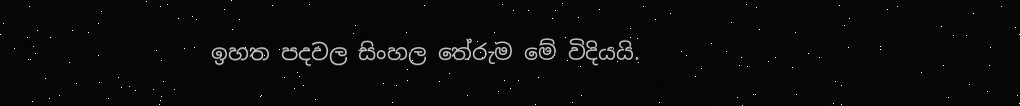ඉහත පදවල සිංහල තේරුම මේ විදියයි.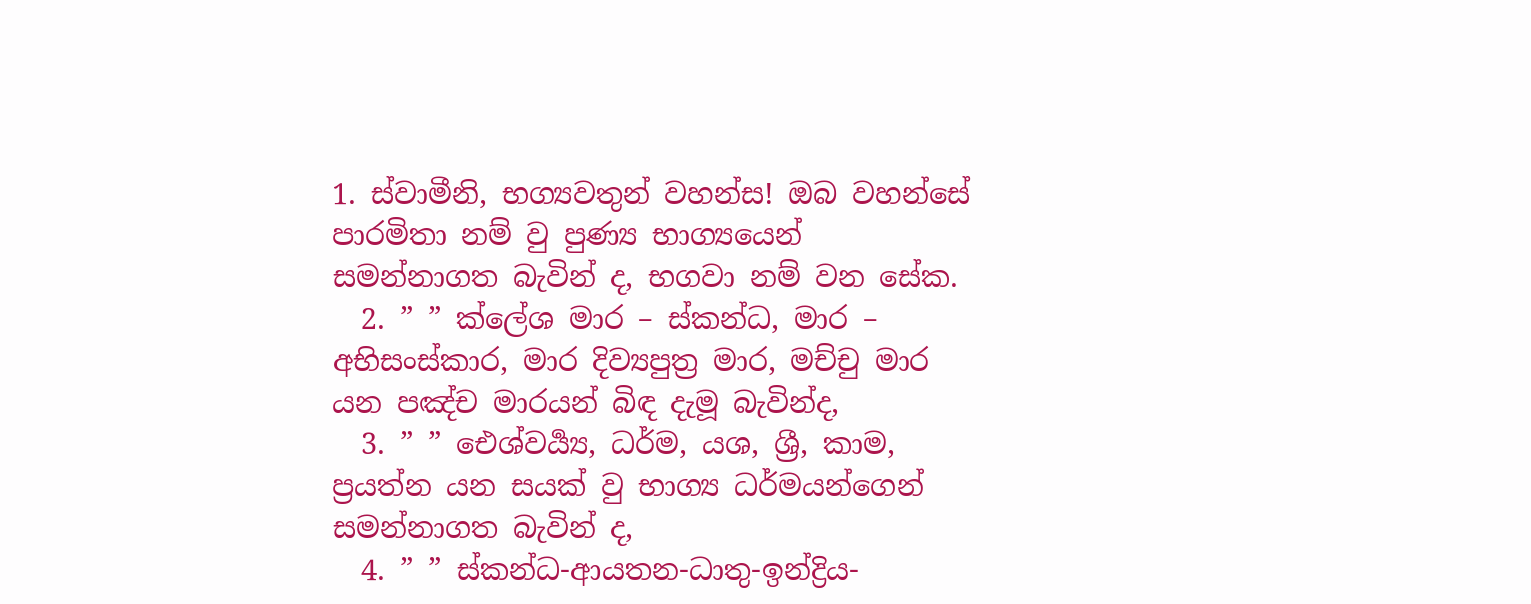1. ස්වාමීනි, භග්‍යවතුන් වහන්ස! ඔබ වහන්සේ පාරමිතා නම් වු පුණ්‍ය භාග්‍යයෙන් සමන්නාගත බැවින් ද, භගවා නම් වන සේක.
  2. ” ” ක්ලේශ මාර – ස්කන්ධ, මාර – අභිසංස්කාර, මාර දිව්‍යපුත්‍ර මාර, මච්චු මාර යන පඤ්ච මාරයන් බිඳ දැමූ බැවින්ද,
  3. ” ” ඓශ්වර්‍ය්‍ය, ධර්ම, යශ, ශ්‍රී, කාම, ප්‍රයත්න යන සයක් වු භාග්‍ය ධර්මයන්ගෙන් සමන්නාගත බැවින් ද,
  4. ” ” ස්කන්ධ-ආයතන-ධාතු-ඉන්ද්‍රිය-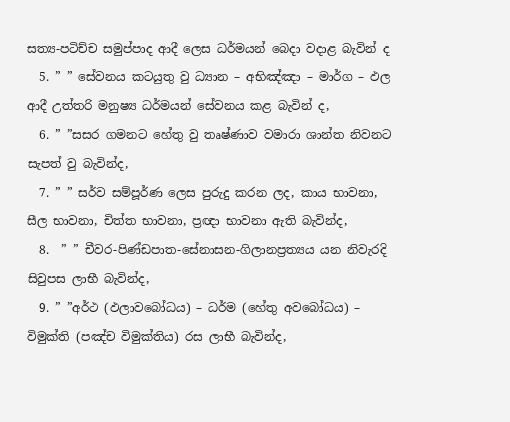සත්‍ය-පටිච්ච සමුප්පාද ආදී ලෙස ධර්මයන් බෙදා වදාළ බැවින් ද
  5. ” ” සේවනය කටයුතු වු ධ්‍යාන – අභිඤ්ඤා – මාර්ග – ඵල ආදී උත්තරි මනුෂ්‍ය ධර්මයන් සේවනය කළ බැවින් ද,
  6. ” ”සසර ගමනට හේතු වු තෘෂ්ණාව වමාරා ශාන්ත නිවනට සැපත් වු බැවින්ද,
  7. ” ” සර්ව සම්පූර්ණ ලෙස පුරුදු කරන ලද, කාය භාවනා, සීල භාවනා, චිත්ත භාවනා, ප්‍රඥා භාවනා ඇති බැවින්ද,
  8.  ” ” චීවර-පිණ්ඩපාත-සේනාසන-ගිලානප්‍රත්‍යය යන නිවැරදි සිවුපස ලාභී බැවින්ද,
  9. ” ”අර්ථ (ඵලාවබෝධය) – ධර්ම (හේතු අවබෝධය) – විමුක්ති (පඤ්ච විමුක්තිය) රස ලාභී බැවින්ද,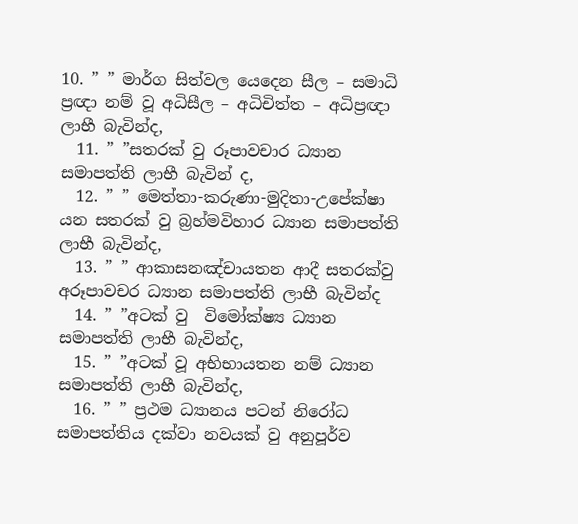10. ” ” මාර්ග සිත්වල යෙදෙන සීල – සමාධි ප්‍රඥා නම් වූ අධිසීල – අධිචිත්ත – අධිප්‍රඥා ලාභී බැවින්ද,
  11. ” ”සතරක් වු රූපාවචාර ධ්‍යාන සමාපත්ති ලාභී බැවින් ද,
  12. ” ” මෙත්තා-කරුණා-මුදිතා-උපේක්ෂා යන සතරක් වු බ්‍රහ්මවිහාර ධ්‍යාන සමාපත්ති ලාභී බැවින්ද,
  13. ” ” ආකාසනඤ්චායතන ආදී සතරක්වු අරූපාවචර ධ්‍යාන සමාපත්ති ලාභී බැවින්ද
  14. ” ”අටක් වු  විමෝක්ෂ්‍ය ධ්‍යාන සමාපත්ති ලාභී බැවින්ද,
  15. ” ”අටක් වූ අභිභායතන නම් ධ්‍යාන සමාපත්ති ලාභී බැවින්ද,
  16. ” ” ප්‍රථම ධ්‍යානය පටන් නිරෝධ සමාපත්තිය දක්වා නවයක් වු අනුපූර්ව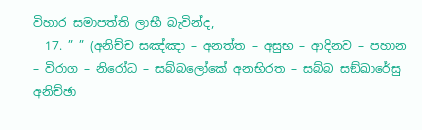විහාර සමාපත්ති ලාභී බැවින්ද,
  17. ” ” (අනිච්ච සඤ්ඤා – අනත්ත – අසුභ – ආදිනව – පහාන – විරාග – නිරෝධ – සබ්බලෝකේ අනභිරත – සබ්බ සඞ්ඛාරේසු අනිච්ඡා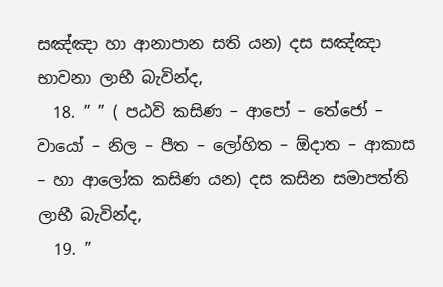සඤ්ඤා හා ආනාපාන සති යන) දස සඤ්ඤා භාවනා ලාභී බැවින්ද,
  18. ” ” ( පඨවි කසිණ – ආපෝ – තේජෝ – වායෝ – නිල – පීත – ලෝහිත – ඕදාත – ආකාස – හා ආලෝක කසිණ යන) දස කසින සමාපත්ති ලාභී බැවින්ද,
  19. ”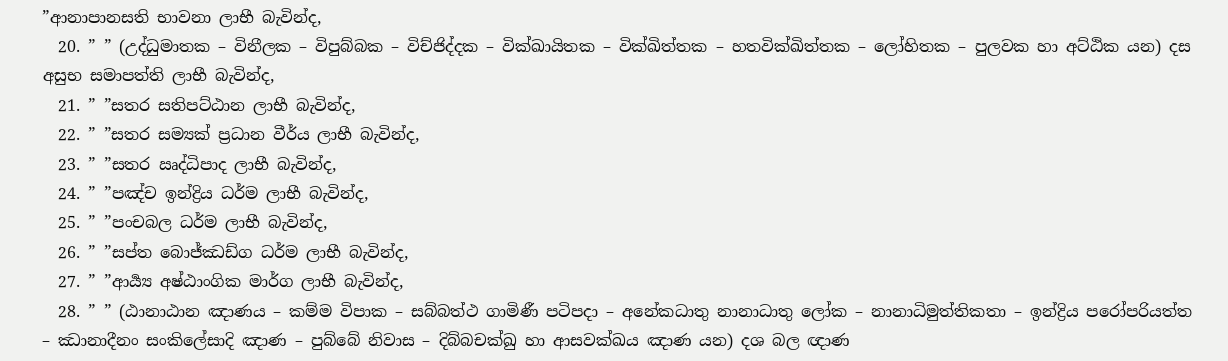”ආනාපානසති භාවනා ලාභී බැවින්ද,
  20. ” ” (උද්ධුමාතක – විනීලක – විපුබ්බක – විච්ජිද්දක – වික්ඛායිතක – වික්ඛිත්තක – හතවික්ඛිත්තක – ලෝහිතක – පුලවක හා අට්ඨික යන) දස අසුභ සමාපත්ති ලාභී බැවින්ද,
  21. ” ”සතර සතිපට්ඨාන ලාභී බැවින්ද,
  22. ” ”සතර සම්‍යක් ප්‍රධාන වීර්ය ලාභී බැවින්ද,
  23. ” ”සතර ඍද්ධිපාද ලාභී බැවින්ද,
  24. ” ”පඤ්ච ඉන්ද්‍රිය ධර්ම ලාභී බැවින්ද,
  25. ” ”පංචබල ධර්ම ලාභී බැවින්ද,
  26. ” ”සප්ත බොජ්ඣඩ්ග ධර්ම ලාභී බැවින්ද,
  27. ” ”ආර්‍ය්‍ය අෂ්ඨාංගික මාර්ග ලාභී බැවින්ද,
  28. ” ” (ඨානාඨාන ඤාණය – කම්ම විපාක – සබ්බත්ථ ගාමිණී පටිපදා – අනේකධාතු නානාධාතු ලෝක – නානාධිමුත්තිකතා – ඉන්ද්‍රිය පරෝපරියත්ත – ඣානාදීනං සංකිලේසාදි ඤාණ – පුබ්බේ නිවාස – දිබ්බචක්ඛු හා ආසවක්ඛය ඤාණ යන) දශ බල ඥාණ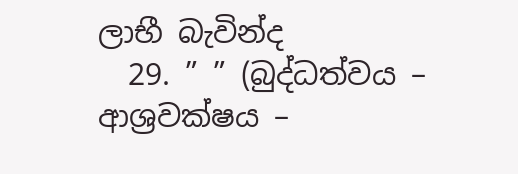ලාභී බැවින්ද
  29. ” ” (බුද්ධත්වය – ආශ්‍රවක්ෂය –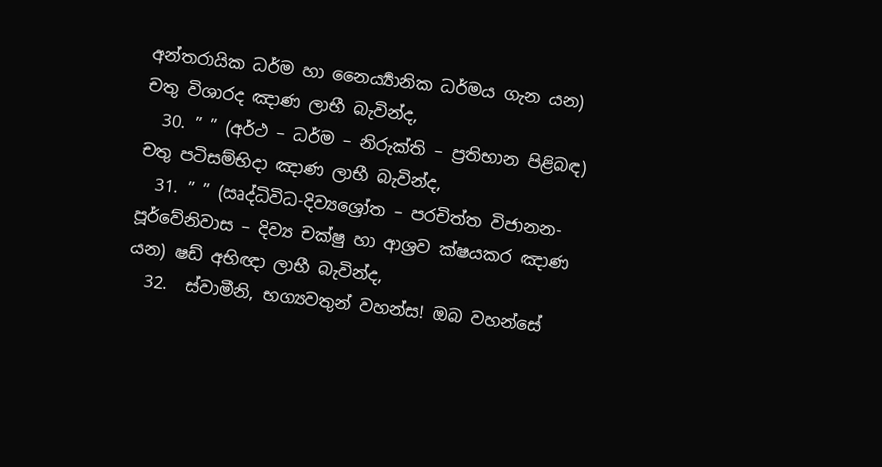අන්තරායික ධර්ම හා නෛර්‍ය්‍යානික ධර්මය ගැන යන) චතු විශාරද ඤාණ ලාභී බැවින්ද,
  30. ” ” (අර්ථ – ධර්ම – නිරුක්ති – ප්‍රතිභාන පිළිබඳ) චතු පටිසම්භිදා ඤාණ ලාභී බැවින්ද,
  31. ” ” (ඍද්ධිවිධ-දිව්‍යශ්‍රෝත – පරචිත්ත විජානන- පූර්වේනිවාස – දිව්‍ය චක්ෂු හා ආශ්‍රව ක්ෂයකර ඤාණ යන) ෂඩ් අභිඥා ලාභී බැවින්ද,
  32.  ස්වාමීනි, භග්‍යවතුන් වහන්ස! ඔබ වහන්සේ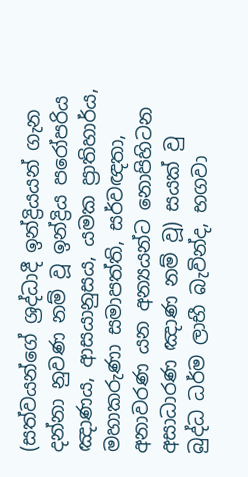(සත්වයන්ගේ ශ්‍රද්ධාදී ඉන්ද්‍රියයන් ගැන දන්නා නුවණ නම් වූ ඉන්ද්‍රිය පරෝපරිය ඤාණය, ආසයානුසය, යමක ප්‍රාතිහාර්ය, මහාකරුණා සමාපත්ති, සර්වඥතා, අනාවරණ යන අන්‍යයන්ට නොපිහිටන අසාධාරණ ඤාණ නම් වූ) සයක් වු බුද්ධ ධර්ම ලාභී බැවින්ද, භගවා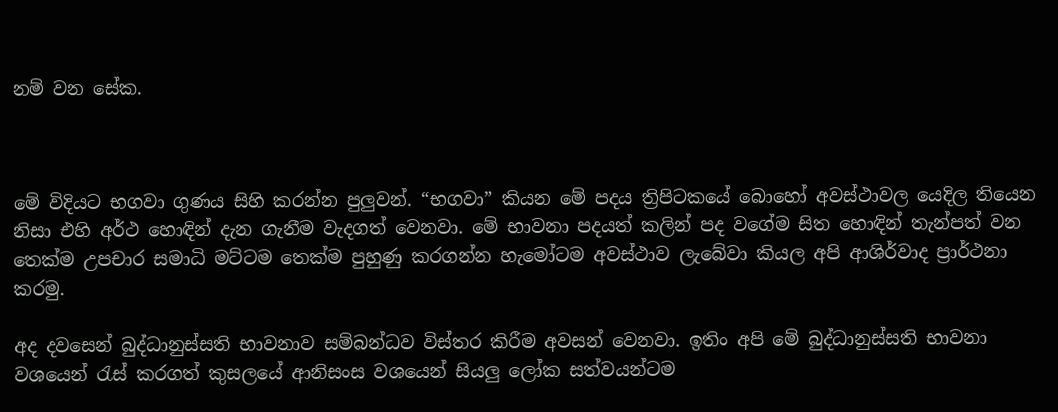නම් වන සේක.



මේ විදියට භගවා ගුණය සිහි කරන්න පුලුවන්. “භගවා” කියන මේ පදය ත්‍රිපිටකයේ බොහෝ අවස්ථාවල යෙදිල තියෙන නිසා එහි අර්ථ හොඳින් දැන ගැනීම වැදගත් වෙනවා. මේ භාවනා පදයත් කලින් පද වගේම සිත හොඳින් තැන්පත් වන තෙක්ම උපචාර සමාධි මට්ටම තෙක්ම පුහුණු කරගන්න හැමෝටම අවස්ථාව ලැබේවා කියල අපි ආශිර්වාද ප්‍රාර්ථනා කරමු.

අද දවසෙන් බුද්ධානුස්සති භාවනාව සම්බන්ධව විස්තර කිරීම අවසන් වෙනවා. ඉතිං අපි මේ බුද්ධානුස්සති භාවනා වශයෙන් රැස් කරගත් කුසලයේ ආනිසංස වශයෙන් සියලු ලෝක සත්වයන්ටම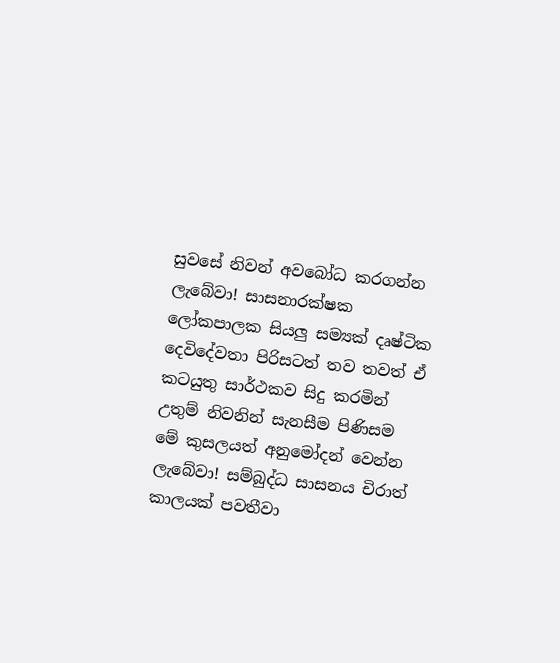සුවසේ නිවන් අවබෝධ කරගන්න ලැබේවා! සාසනාරක්ෂක ලෝකපාලක සියලු සම්‍යක් දෘෂ්ටික දෙවිදේවතා පිරිසටත් තව තවත් ඒ කටයුතු සාර්ථකව සිදු කරමින් උතුම් නිවනින් සැනසීම පිණිසම මේ කුසලයත් අනුමෝදන් වෙන්න ලැබේවා! සම්බුද්ධ සාසනය චිරාත් කාලයක් පවතීවා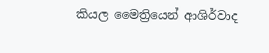කියල මෛත්‍රියෙන් ආශිර්වාද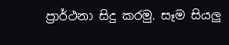ප්‍රාර්ථනා සිදු කරමු. සෑම සියලු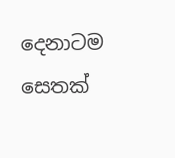දෙනාටම සෙතක්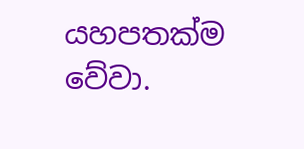යහපතක්ම වේවා.